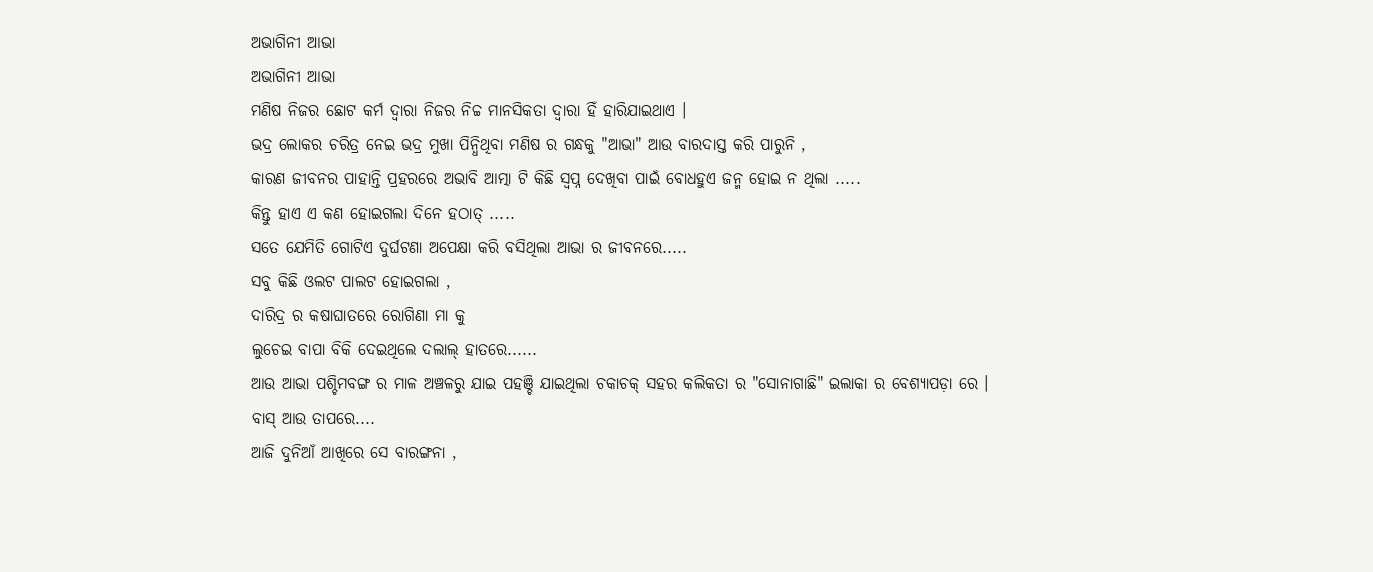ଅଭାଗିନୀ ଆଭା
ଅଭାଗିନୀ ଆଭା
ମଣିଷ ନିଜର ଛୋଟ କର୍ମ ଦ୍ଵାରା ନିଜର ନିଚ୍ଚ ମାନସିକତା ଦ୍ଵାରା ହିଁ ହାରିଯାଇଥାଏ ।
ଭଦ୍ର ଲୋକର ଚରିତ୍ର ନେଇ ଭଦ୍ର ମୁଖା ପିନ୍ଧିଥିବା ମଣିଷ ର ଗନ୍ଧକୁ "ଆଭା" ଆଉ ବାରଦାସ୍ତ କରି ପାରୁନି ,
କାରଣ ଜୀବନର ପାହାନ୍ତି ପ୍ରହରରେ ଅଭାବି ଆତ୍ମା ଟି କିଛି ସ୍ବପ୍ନ ଦେଖିବା ପାଇଁ ବୋଧହୁଏ ଜନ୍ମ ହୋଇ ନ ଥିଲା .....
କିନ୍ତୁ ହାଏ ଏ କଣ ହୋଇଗଲା ଦିନେ ହଠାତ୍ .....
ସତେ ଯେମିତି ଗୋଟିଏ ଦୁର୍ଘଟଣା ଅପେକ୍ଷା କରି ବସିଥିଲା ଆଭା ର ଜୀବନରେ.....
ସବୁ କିଛି ଓଲଟ ପାଲଟ ହୋଇଗଲା ,
ଦାରିଦ୍ର ର କଷାଘାତରେ ରୋଗିଣା ମା କୁ
ଲୁଚେଇ ବାପା ବିକି ଦେଇଥିଲେ ଦଲାଲ୍ ହାତରେ......
ଆଉ ଆଭା ପଶ୍ଚିମବଙ୍ଗ ର ମାଳ ଅଞ୍ଚଳରୁ ଯାଇ ପହଞ୍ଚି ଯାଇଥିଲା ଚକାଚକ୍ ସହର କଲିକତା ର "ସୋନାଗାଛି" ଇଲାକା ର ବେଶ୍ୟାପଡ଼ା ରେ ।
ବାସ୍ ଆଉ ତାପରେ....
ଆଜି ଦୁନିଆଁ ଆଖିରେ ସେ ବାରଙ୍ଗନା ,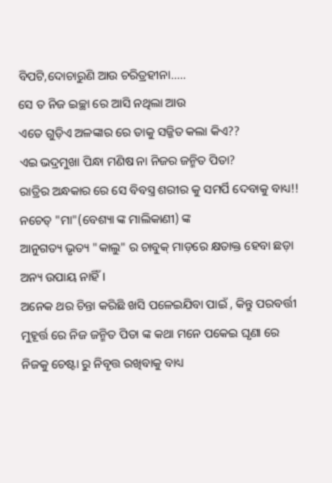ବିପଟି,ଦୋଚାରୁଣି ଆଉ ଚରିତ୍ରହୀନା.....
ସେ ତ ନିଜ ଇଚ୍ଛା ରେ ଆସି ନଥିଲା ଆଉ
ଏତେ ଗୁଡ଼ିଏ ଅଳଙ୍କାର ରେ ତାକୁ ସଜ୍ଜିତ କଲା କିଏ??
ଏଇ ଭଦ୍ରମୁଖା ପିନ୍ଧା ମଣିଷ ନା ନିଜର ଜନ୍ମିତ ପିତା?
ରାତ୍ରିର ଅନ୍ଧକାର ରେ ସେ ବିବସ୍ତ୍ର ଶରୀର କୁ ସମର୍ପି ଦେବାକୁ ବାଧ୍ୟ!!
ନଚେତ୍ "ମା"(ବେଶ୍ୟା ଙ୍କ ମାଲିକାଣୀ) ଙ୍କ
ଆନୁଗତ୍ୟ ଭୃତ୍ୟ "କାଲୁ" ର ଚାବୁକ୍ ମାଡ଼ରେ କ୍ଷତାକ୍ତ ହେବା ଛଡ଼ା ଅନ୍ୟ ଉପାୟ ନାହିଁ।
ଅନେକ ଥର ଚିନ୍ତା କରିଛି ଖସି ପଳେଇଯିବା ପାଇଁ , କିନ୍ତୁ ପରବର୍ତ୍ତୀ ମୁହୂର୍ତ୍ତ ରେ ନିଜ ଜନ୍ମିତ ପିତା ଙ୍କ କଥା ମନେ ପକେଇ ଘୃଣା ରେ ନିଜକୁ ଚେଷ୍ଟା ରୁ ନିବୃତ୍ତ ରଖିବାକୁ ବାଧ୍ୟ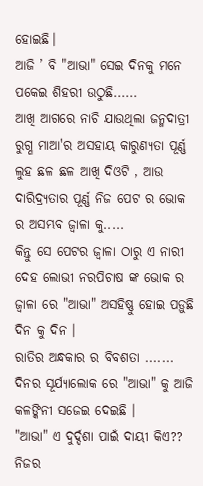ହୋଇଛି।
ଆଜି ’ ବି "ଆଭା" ସେଇ ଦିନକୁ ମନେ ପକେଇ ଶିହରୀ ଉଠୁଛି......
ଆଖି ଆଗରେ ନାଚି ଯାଉଥିଲା ଜନ୍ମଦାତ୍ରୀ ରୁଗ୍ଣ ମାଆ'ର ଅସହାୟ କାରୁଣ୍ୟତା ପୂର୍ଣ୍ଣ ଲୁହ ଛଳ ଛଳ ଆଖି ଦିଓଟି , ଆଉ ଦାରିଦ୍ର୍ୟତାର ପୂର୍ଣ୍ଣ ନିଜ ପେଟ ର ଭୋକ ର ଅସମ୍ଭବ ଜ୍ଵାଳା କୁ.....
କିନ୍ତୁ ସେ ପେଟର ଜ୍ଵାଳା ଠାରୁ ଏ ନାରୀ ଦେହ ଲୋଭୀ ନରପିଚାଷ ଙ୍କ ଭୋକ ର ଜ୍ଵାଳା ରେ "ଆଭା" ଅସହିଷ୍ଣୁ ହୋଇ ପଡ଼ୁଛି ଦିନ କୁ ଦିନ ।
ରାତିର ଅନ୍ଧକାର ର ବିବଶତା .......
ଦିନର ସୂର୍ଯ୍ୟାଲୋକ ରେ "ଆଭା" କୁ ଆଜି
କଳଙ୍କିନୀ ସଜେଇ ଦେଇଛି ।
"ଆଭା" ଏ ଦୁର୍ଦ୍ଦଶା ପାଇଁ ଦାୟୀ କିଏ??
ନିଜର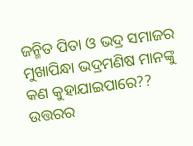ଜନ୍ମିତ ପିତା ଓ ଭଦ୍ର ସମାଜର
ମୁଖାପିନ୍ଧା ଭଦ୍ରମଣିଷ ମାନଙ୍କୁ କଣ କୁହାଯାଇପାରେ??
ଉତ୍ତରର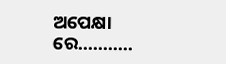ଅପେକ୍ଷା ରେ...........